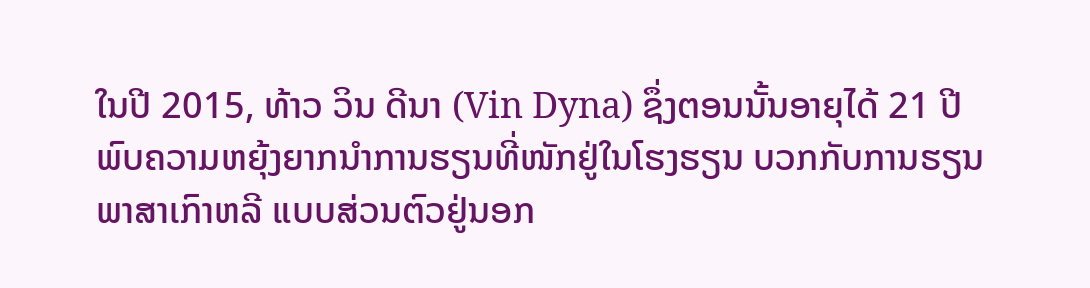ໃນປີ 2015, ທ້າວ ວິນ ດີນາ (Vin Dyna) ຊຶ່ງຕອນນັ້ນອາຍຸໄດ້ 21 ປີພົບຄວາມຫຍຸ້ງຍາກນຳການຮຽນທີ່ໜັກຢູ່ໃນໂຮງຮຽນ ບວກກັບການຮຽນພາສາເກົາຫລີ ແບບສ່ວນຕົວຢູ່ນອກ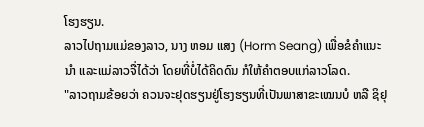ໂຮງຮຽນ.
ລາວໄປຖາມແມ່ຂອງລາວ, ນາງ ຫອມ ແສງ (Horm Seang) ເພື່ອຂໍຄຳແນະນຳ ແລະແມ່ລາວຈື່ໄດ້ວ່າ ໂດຍທີ່ບໍ່ໄດ້ຄິດດົນ ກໍໃຫ້ຄຳຕອບແກ່ລາວໂລດ.
"ລາວຖາມຂ້ອຍວ່າ ຄວນຈະຢຸດຮຽນຢູ່ໂຮງຮຽນທີ່ເປັນພາສາຂະເໝນບໍ ຫລື ຊິຢຸ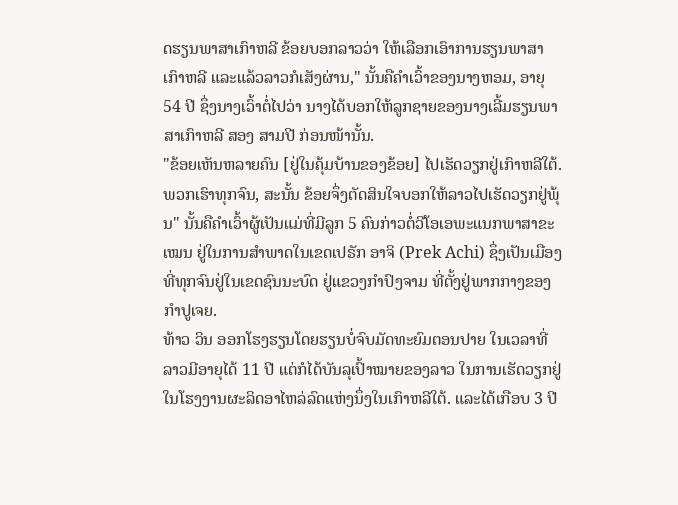ດຮຽນພາສາເກົາຫລີ ຂ້ອຍບອກລາວວ່າ ໃຫ້ເລືອກເອົາການຮຽນພາສາເກົາຫລີ ແລະແລ້ວລາວກໍເສັງຜ່ານ," ນັ້ນຄືຄຳເວົ້າຂອງນາງຫອມ, ອາຍຸ 54 ປີ ຊຶ່ງນາງເວົ້າຕໍ່ໄປວ່າ ນາງໄດ້ບອກໃຫ້ລູກຊາຍຂອງນາງເລີ້ມຮຽນພາສາເກົາຫລີ ສອງ ສາມປີ ກ່ອນໜ້ານັ້ນ.
"ຂ້ອຍເຫັນຫລາຍຄົນ [ຢູ່ໃນຄຸ້ມບ້ານຂອງຂ້ອຍ] ໄປເຮັດວຽກຢູ່ເກົາຫລີໃຕ້. ພວກເຮົາທຸກຈົນ, ສະນັ້ນ ຂ້ອຍຈຶ່ງຕັດສິນໃຈບອກໃຫ້ລາວໄປເຮັດວຽກຢູ່ພຸ້ນ" ນັ້ນຄືຄຳເວົ້າຜູ້ເປັນແມ່ທີ່ມີລູກ 5 ຄົນກ່າວຕໍ່ວີໂອເອພະແນກພາສາຂະເໝນ ຢູ່ໃນການສຳພາດໃນເຂດເປຣັກ ອາຈິ (Prek Achi) ຊຶ່ງເປັນເມືອງທີ່ທຸກຈົນຢູ່ໃນເຂດຊົນນະບົດ ຢູ່ແຂວງກຳປົງຈາມ ທີ່ຕັ້ງຢູ່ພາກກາງຂອງກຳປູເຈຍ.
ທ້າວ ວິນ ອອກໂຮງຮຽນໂດຍຮຽນບໍ່ຈົບມັດທະຍົມຕອນປາຍ ໃນເວລາທີ່ລາວມີອາຍຸໄດ້ 11 ປີ ແຕ່ກໍໄດ້ບັນລຸເປົ້າໝາຍຂອງລາວ ໃນການເຮັດວຽກຢູ່ໃນໂຮງງານຜະລິດອາໄຫລ່ລົດແຫ່ງນຶ່ງໃນເກົາຫລີໃຕ້. ແລະໄດ້ເກືອບ 3 ປີ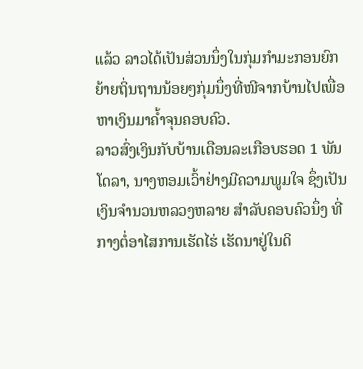ແລ້ວ ລາວໄດ້ເປັນສ່ວນນຶ່ງໃນກຸ່ມກຳມະກອນຍົກຍ້າຍຖິ່ນຖານນ້ອຍໆກຸ່ມນຶ່ງທີ່ໜີຈາກບ້ານໄປເພື່ອຫາເງິນມາຄ້ຳຈຸນຄອບຄົວ.
ລາວສົ່ງເງິນກັບບ້ານເດືອນລະເກືອບຮອດ 1 ພັນໂດລາ, ນາງຫອມເວົ້າຢ່າງມີຄວາມພູມໃຈ ຊຶ່ງເປັນເງິນຈຳນວນຫລວງຫລາຍ ສຳລັບຄອບຄົວນຶ່ງ ທີ່ກາງຕໍ່ອາໄສການເຮັດໄຮ່ ເຮັດນາຢູ່ໃນດິ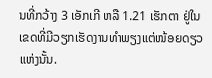ນທີ່ກວ້າງ 3 ເອັກເກີ ຫລື 1.21 ເຮັກຕາ ຢູ່ໃນເຂດທີ່ມີວຽກເຮັດງານທຳພຽງແຕ່ໜ້ອຍດຽວແຫ່ງນັ້ນ.